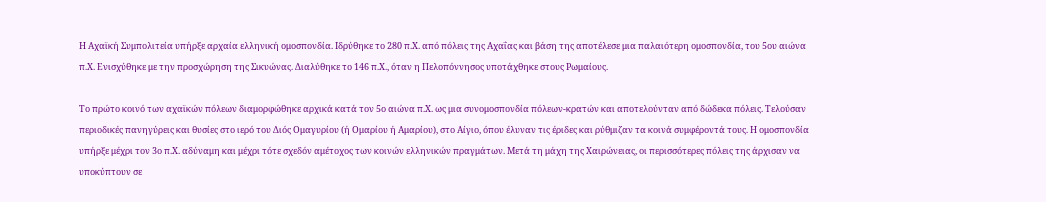Η Αχαϊκή Συμπολιτεία υπήρξε αρχαία ελληνική ομοσπονδία. Ιδρύθηκε το 280 π.Χ. από πόλεις της Αχαΐας και βάση της αποτέλεσε μια παλαιότερη ομοσπονδία, του 5ου αιώνα π.Χ. Ενισχύθηκε με την προσχώρηση της Σικυώνας. Διαλύθηκε το 146 π.Χ., όταν η Πελοπόννησος υποτάχθηκε στους Ρωμαίους.

Το πρώτο κοινό των αχαϊκών πόλεων διαμορφώθηκε αρχικά κατά τον 5ο αιώνα π.Χ. ως μια συνομοσπονδία πόλεων-κρατών και αποτελούνταν από δώδεκα πόλεις. Τελούσαν περιοδικές πανηγύρεις και θυσίες στο ιερό του Διός Ομαγυρίου (ή Ομαρίου ή Αμαρίου), στο Αίγιο, όπου έλυναν τις έριδες και ρύθμιζαν τα κοινά συμφέροντά τους. Η ομοσπονδία υπήρξε μέχρι τον 3ο π.Χ. αδύναμη και μέχρι τότε σχεδόν αμέτοχος των κοινών ελληνικών πραγμάτων. Μετά τη μάχη της Χαιρώνειας, οι περισσότερες πόλεις της άρχισαν να υποκύπτουν σε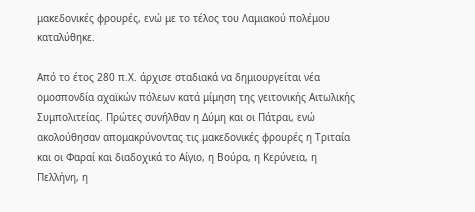μακεδονικές φρουρές, ενώ με το τέλος του Λαμιακού πολέμου καταλύθηκε.

Από το έτος 280 π.Χ. άρχισε σταδιακά να δημιουργείται νέα ομοσπονδία αχαϊκών πόλεων κατά μίμηση της γειτονικής Αιτωλικής Συμπολιτείας. Πρώτες συνήλθαν η Δύμη και οι Πάτραι, ενώ ακολούθησαν απομακρύνοντας τις μακεδονικές φρουρές η Τριταία και οι Φαραί και διαδοχικά το Αίγιο, η Βούρα, η Κερύνεια, η Πελλήνη, η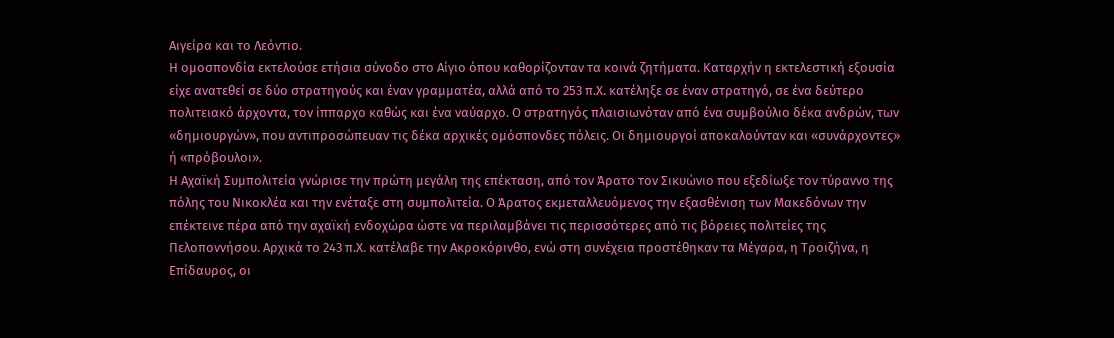Αιγείρα και το Λεόντιο.
Η ομοσπονδία εκτελούσε ετήσια σύνοδο στο Αίγιο όπου καθορίζονταν τα κοινά ζητήματα. Καταρχήν η εκτελεστική εξουσία είχε ανατεθεί σε δύο στρατηγούς και έναν γραμματέα, αλλά από το 253 π.Χ. κατέληξε σε έναν στρατηγό, σε ένα δεύτερο πολιτειακό άρχοντα, τον ίππαρχο καθώς και ένα ναύαρχο. Ο στρατηγός πλαισιωνόταν από ένα συμβούλιο δέκα ανδρών, των «δημιουργών», που αντιπροσώπευαν τις δέκα αρχικές ομόσπονδες πόλεις. Οι δημιουργοί αποκαλούνταν και «συνάρχοντες» ή «πρόβουλοι».
Η Αχαϊκή Συμπολιτεία γνώρισε την πρώτη μεγάλη της επέκταση, από τον Άρατο τον Σικυώνιο που εξεδίωξε τον τύραννο της πόλης του Νικοκλέα και την ενέταξε στη συμπολιτεία. Ο Άρατος εκμεταλλευόμενος την εξασθένιση των Μακεδόνων την επέκτεινε πέρα από την αχαϊκή ενδοχώρα ώστε να περιλαμβάνει τις περισσότερες από τις βόρειες πολιτείες της Πελοποννήσου. Αρχικά το 243 π.Χ. κατέλαβε την Ακροκόρινθο, ενώ στη συνέχεια προστέθηκαν τα Μέγαρα, η Τροιζήνα, η Επίδαυρος, οι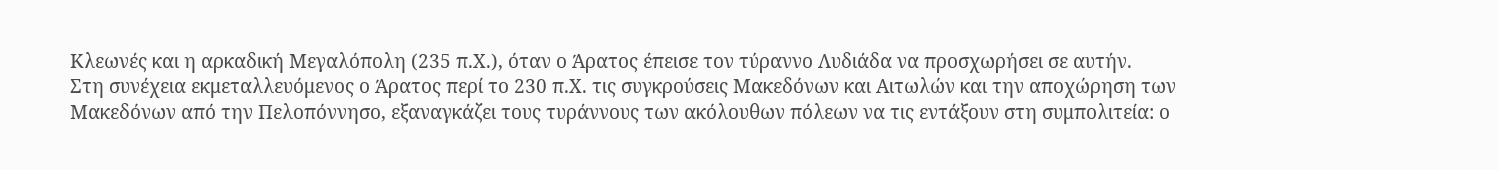Κλεωνές και η αρκαδική Μεγαλόπολη (235 π.Χ.), όταν ο Άρατος έπεισε τον τύραννο Λυδιάδα να προσχωρήσει σε αυτήν.
Στη συνέχεια εκμεταλλευόμενος ο Άρατος περί το 230 π.Χ. τις συγκρούσεις Μακεδόνων και Αιτωλών και την αποχώρηση των Μακεδόνων από την Πελοπόννησο, εξαναγκάζει τους τυράννους των ακόλουθων πόλεων να τις εντάξουν στη συμπολιτεία: ο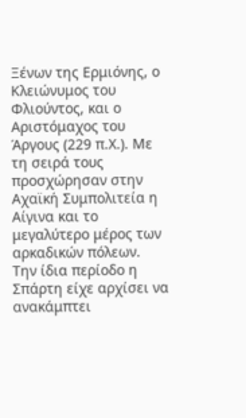Ξένων της Ερμιόνης, ο Κλειώνυμος του Φλιούντος, και ο Αριστόμαχος του Άργους (229 π.Χ.). Με τη σειρά τους προσχώρησαν στην Αχαϊκή Συμπολιτεία η Αίγινα και το μεγαλύτερο μέρος των αρκαδικών πόλεων.
Την ίδια περίοδο η Σπάρτη είχε αρχίσει να ανακάμπτει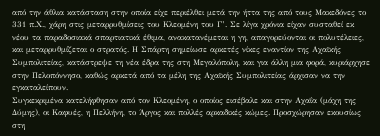από την άθλια κατάσταση στην οποία είχε περιέλθει μετά την ήττα της από τους Μακεδόνες το 331 π.Χ., χάρη στις μεταρρυθμίσεις του Κλεομένη του Γ’. Σε λίγα χρόνια είχαν συσταθεί εκ νέου τα παραδοσιακά σπαρτιατικά έθιμα, ανακατανέμεται η γη, απαγορεύονται οι πολυτέλειες, και μεταρρυθμίζεται ο στρατός. Η Σπάρτη σημείωσε αρκετές νίκες εναντίον της Αχαϊκής Συμπολιτείας, κατάστρεψε τη νέα έδρα της στη Μεγαλόπολη, και για άλλη μια φορά, κυριάρχησε στην Πελοπόννησο, καθώς αρκετά από τα μέλη της Αχαϊκής Συμπολιτείας άρχισαν να την εγκαταλείπουν.
Συγκεκριμένα κατελήφθησαν από τον Κλεομένη, ο οποίος εισέβαλε και στην Αχαΐα (μάχη της Δύμης), οι Καφυές, η Πελλήνη, το Άργος και πολλές αρκαδικές κώμες. Προσχώρησαν εκουσίως στη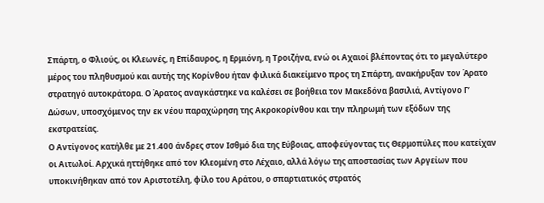Σπάρτη, ο Φλιούς, οι Κλεωνές, η Επίδαυρος, η Ερμιόνη, η Τροιζήνα, ενώ οι Αχαιοί βλέποντας ότι το μεγαλύτερο μέρος του πληθυσμού και αυτής της Κορίνθου ήταν φιλικά διακείμενο προς τη Σπάρτη, ανακήρυξαν τον Άρατο στρατηγό αυτοκράτορα. Ο Άρατος αναγκάστηκε να καλέσει σε βοήθεια τον Μακεδόνα βασιλιά, Αντίγονο Γ’ Δώσων, υποσχόμενος την εκ νέου παραχώρηση της Ακροκορίνθου και την πληρωμή των εξόδων της εκστρατείας.
Ο Αντίγονος κατήλθε με 21.400 άνδρες στον Ισθμό δια της Εύβοιας, αποφεύγοντας τις Θερμοπύλες που κατείχαν οι Αιτωλοί. Αρχικά ηττήθηκε από τον Κλεομένη στο Λέχαιο, αλλά λόγω της αποστασίας των Αργείων που υποκινήθηκαν από τον Αριστοτέλη, φίλο του Αράτου, ο σπαρτιατικός στρατός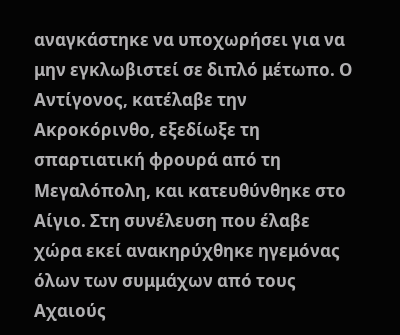αναγκάστηκε να υποχωρήσει για να μην εγκλωβιστεί σε διπλό μέτωπο. Ο Αντίγονος, κατέλαβε την Ακροκόρινθο, εξεδίωξε τη σπαρτιατική φρουρά από τη Μεγαλόπολη, και κατευθύνθηκε στο Αίγιο. Στη συνέλευση που έλαβε χώρα εκεί ανακηρύχθηκε ηγεμόνας όλων των συμμάχων από τους Αχαιούς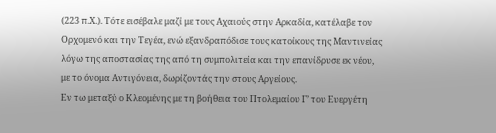(223 π.Χ.). Τότε εισέβαλε μαζί με τους Αχαιούς στην Αρκαδία, κατέλαβε τον Ορχομενό και την Τεγέα, ενώ εξανδραπόδισε τους κατοίκους της Μαντινείας λόγω της αποστασίας της από τη συμπολιτεία και την επανίδρυσε εκ νέου, με το όνομα Αντιγόνεια, δωρίζοντάς την στους Αργείους.
Εν τω μεταξύ ο Κλεομένης με τη βοήθεια του Πτολεμαίου Γ’ του Ευεργέτη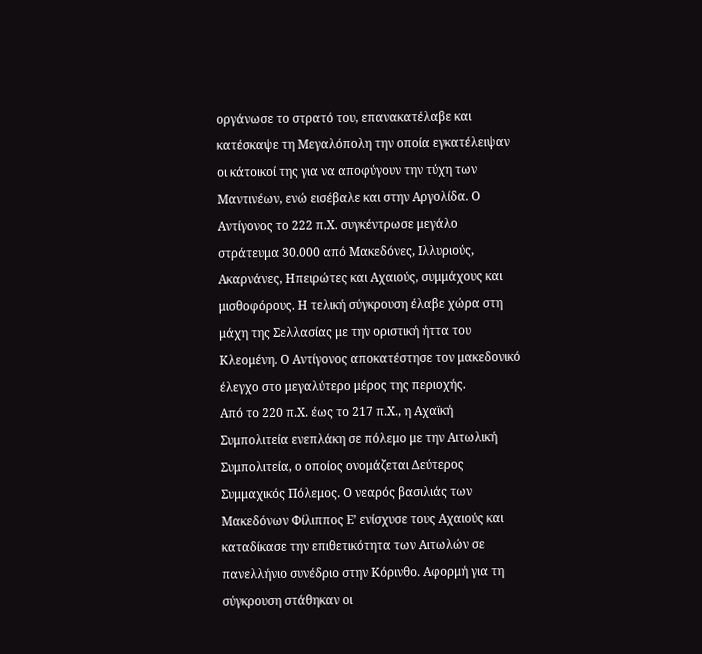οργάνωσε το στρατό του, επανακατέλαβε και κατέσκαψε τη Μεγαλόπολη την οποία εγκατέλειψαν οι κάτοικοί της για να αποφύγουν την τύχη των Μαντινέων, ενώ εισέβαλε και στην Αργολίδα. Ο Αντίγονος το 222 π.Χ. συγκέντρωσε μεγάλο στράτευμα 30.000 από Μακεδόνες, Ιλλυριούς, Ακαρνάνες, Ηπειρώτες και Αχαιούς, συμμάχους και μισθοφόρους. Η τελική σύγκρουση έλαβε χώρα στη μάχη της Σελλασίας με την οριστική ήττα του Κλεομένη. Ο Αντίγονος αποκατέστησε τον μακεδονικό έλεγχο στο μεγαλύτερο μέρος της περιοχής.
Από το 220 π.Χ. έως το 217 π.Χ., η Αχαϊκή Συμπολιτεία ενεπλάκη σε πόλεμο με την Αιτωλική Συμπολιτεία, ο οποίος ονομάζεται Δεύτερος Συμμαχικός Πόλεμος. Ο νεαρός βασιλιάς των Μακεδόνων Φίλιππος Ε’ ενίσχυσε τους Αχαιούς και καταδίκασε την επιθετικότητα των Αιτωλών σε πανελλήνιο συνέδριο στην Κόρινθο. Αφορμή για τη σύγκρουση στάθηκαν οι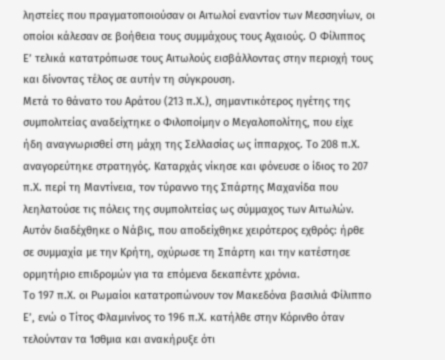ληστείες που πραγματοποιούσαν οι Αιτωλοί εναντίον των Μεσσηνίων, οι οποίοι κάλεσαν σε βοήθεια τους συμμάχους τους Αχαιούς. Ο Φίλιππος Ε’ τελικά κατατρόπωσε τους Αιτωλούς εισβάλλοντας στην περιοχή τους και δίνοντας τέλος σε αυτήν τη σύγκρουση.
Μετά το θάνατο του Αράτου (213 π.Χ.), σημαντικότερος ηγέτης της συμπολιτείας αναδείχτηκε ο Φιλοποίμην ο Μεγαλοπολίτης, που είχε ήδη αναγνωρισθεί στη μάχη της Σελλασίας ως ίππαρχος. Το 208 π.Χ. αναγορεύτηκε στρατηγός. Καταρχάς νίκησε και φόνευσε ο ίδιος το 207 π.Χ. περί τη Μαντίνεια, τον τύραννο της Σπάρτης Μαχανίδα που λεηλατούσε τις πόλεις της συμπολιτείας ως σύμμαχος των Αιτωλών. Αυτόν διαδέχθηκε ο Νάβις, που αποδείχθηκε χειρότερος εχθρός: ήρθε σε συμμαχία με την Κρήτη, οχύρωσε τη Σπάρτη και την κατέστησε ορμητήριο επιδρομών για τα επόμενα δεκαπέντε χρόνια.
Το 197 π.Χ. οι Ρωμαίοι κατατροπώνουν τον Μακεδόνα βασιλιά Φίλιππο Ε’, ενώ ο Τίτος Φλαμινίνος το 196 π.Χ. κατήλθε στην Κόρινθο όταν τελούνταν τα Ίσθμια και ανακήρυξε ότι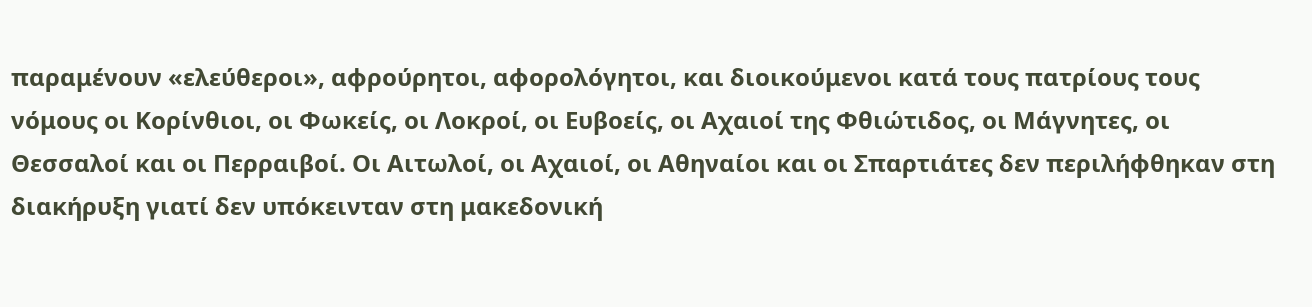παραμένουν «ελεύθεροι», αφρούρητοι, αφορολόγητοι, και διοικούμενοι κατά τους πατρίους τους νόμους οι Κορίνθιοι, οι Φωκείς, οι Λοκροί, οι Ευβοείς, οι Αχαιοί της Φθιώτιδος, οι Μάγνητες, οι Θεσσαλοί και οι Περραιβοί. Οι Αιτωλοί, οι Αχαιοί, οι Αθηναίοι και οι Σπαρτιάτες δεν περιλήφθηκαν στη διακήρυξη γιατί δεν υπόκεινταν στη μακεδονική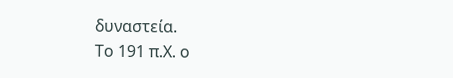δυναστεία.
Το 191 π.Χ. ο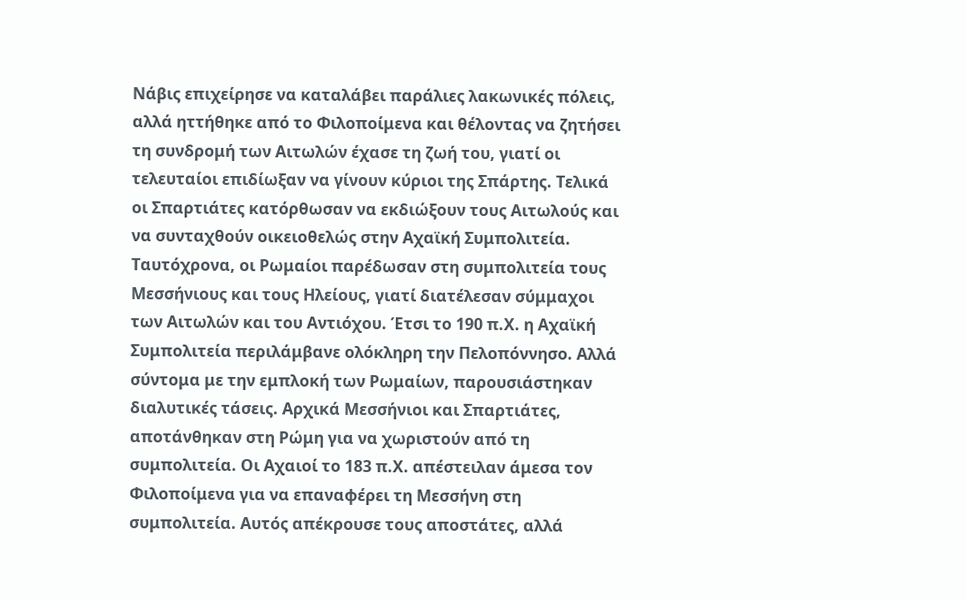Νάβις επιχείρησε να καταλάβει παράλιες λακωνικές πόλεις, αλλά ηττήθηκε από το Φιλοποίμενα και θέλοντας να ζητήσει τη συνδρομή των Αιτωλών έχασε τη ζωή του, γιατί οι τελευταίοι επιδίωξαν να γίνουν κύριοι της Σπάρτης. Τελικά οι Σπαρτιάτες κατόρθωσαν να εκδιώξουν τους Αιτωλούς και να συνταχθούν οικειοθελώς στην Αχαϊκή Συμπολιτεία.
Ταυτόχρονα, οι Ρωμαίοι παρέδωσαν στη συμπολιτεία τους Μεσσήνιους και τους Ηλείους, γιατί διατέλεσαν σύμμαχοι των Αιτωλών και του Αντιόχου. Έτσι το 190 π.Χ. η Αχαϊκή Συμπολιτεία περιλάμβανε ολόκληρη την Πελοπόννησο. Αλλά σύντομα με την εμπλοκή των Ρωμαίων, παρουσιάστηκαν διαλυτικές τάσεις. Αρχικά Μεσσήνιοι και Σπαρτιάτες, αποτάνθηκαν στη Ρώμη για να χωριστούν από τη συμπολιτεία. Οι Αχαιοί το 183 π.Χ. απέστειλαν άμεσα τον Φιλοποίμενα για να επαναφέρει τη Μεσσήνη στη συμπολιτεία. Αυτός απέκρουσε τους αποστάτες, αλλά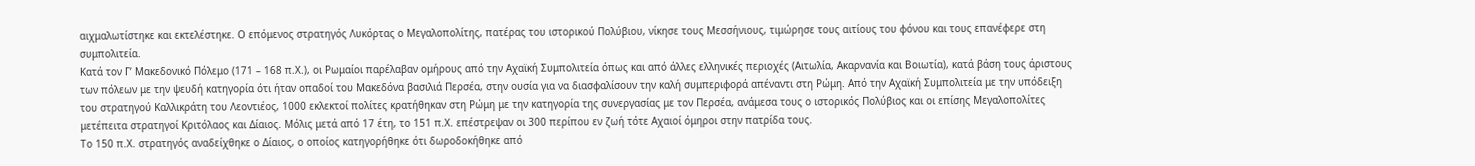αιχμαλωτίστηκε και εκτελέστηκε. Ο επόμενος στρατηγός Λυκόρτας ο Μεγαλοπολίτης, πατέρας του ιστορικού Πολύβιου, νίκησε τους Μεσσήνιους, τιμώρησε τους αιτίους του φόνου και τους επανέφερε στη συμπολιτεία.
Κατά τον Γ’ Μακεδονικό Πόλεμο (171 – 168 π.Χ.), οι Ρωμαίοι παρέλαβαν ομήρους από την Αχαϊκή Συμπολιτεία όπως και από άλλες ελληνικές περιοχές (Αιτωλία, Ακαρνανία και Βοιωτία), κατά βάση τους άριστους των πόλεων με την ψευδή κατηγορία ότι ήταν οπαδοί του Μακεδόνα βασιλιά Περσέα, στην ουσία για να διασφαλίσουν την καλή συμπεριφορά απέναντι στη Ρώμη. Από την Αχαϊκή Συμπολιτεία με την υπόδειξη του στρατηγού Καλλικράτη του Λεοντιέος, 1000 εκλεκτοί πολίτες κρατήθηκαν στη Ρώμη με την κατηγορία της συνεργασίας με τον Περσέα, ανάμεσα τους ο ιστορικός Πολύβιος και οι επίσης Μεγαλοπολίτες μετέπειτα στρατηγοί Κριτόλαος και Δίαιος. Μόλις μετά από 17 έτη, το 151 π.Χ. επέστρεψαν οι 300 περίπου εν ζωή τότε Αχαιοί όμηροι στην πατρίδα τους.
Το 150 π.Χ. στρατηγός αναδείχθηκε ο Δίαιος, ο οποίος κατηγορήθηκε ότι δωροδοκήθηκε από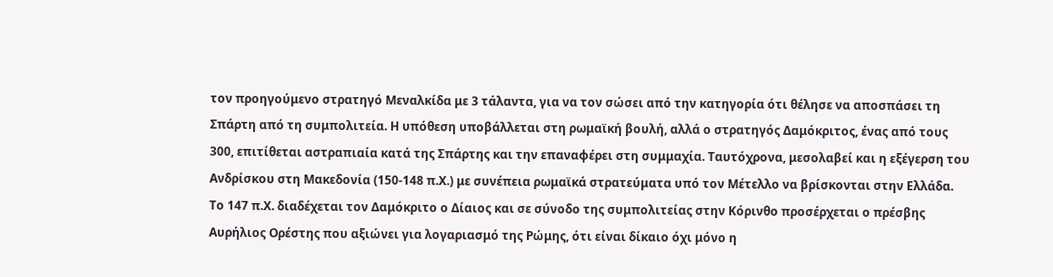τον προηγούμενο στρατηγό Μεναλκίδα με 3 τάλαντα, για να τον σώσει από την κατηγορία ότι θέλησε να αποσπάσει τη Σπάρτη από τη συμπολιτεία. Η υπόθεση υποβάλλεται στη ρωμαϊκή βουλή, αλλά ο στρατηγός Δαμόκριτος, ένας από τους 300, επιτίθεται αστραπιαία κατά της Σπάρτης και την επαναφέρει στη συμμαχία. Ταυτόχρονα, μεσολαβεί και η εξέγερση του Ανδρίσκου στη Μακεδονία (150-148 π.Χ.) με συνέπεια ρωμαϊκά στρατεύματα υπό τον Μέτελλο να βρίσκονται στην Ελλάδα.
Το 147 π.Χ. διαδέχεται τον Δαμόκριτο ο Δίαιος και σε σύνοδο της συμπολιτείας στην Κόρινθο προσέρχεται ο πρέσβης Αυρήλιος Ορέστης που αξιώνει για λογαριασμό της Ρώμης, ότι είναι δίκαιο όχι μόνο η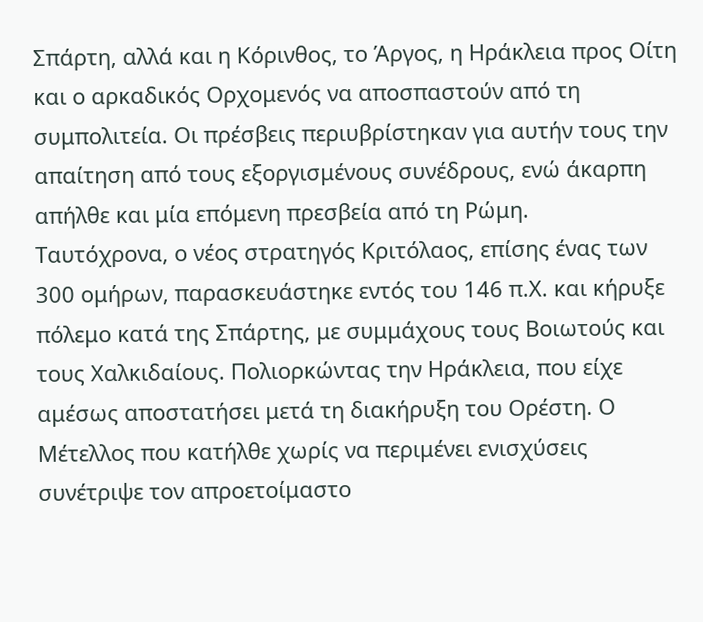Σπάρτη, αλλά και η Κόρινθος, το Άργος, η Ηράκλεια προς Οίτη και ο αρκαδικός Ορχομενός να αποσπαστούν από τη συμπολιτεία. Οι πρέσβεις περιυβρίστηκαν για αυτήν τους την απαίτηση από τους εξοργισμένους συνέδρους, ενώ άκαρπη απήλθε και μία επόμενη πρεσβεία από τη Ρώμη.
Ταυτόχρονα, ο νέος στρατηγός Κριτόλαος, επίσης ένας των 300 ομήρων, παρασκευάστηκε εντός του 146 π.Χ. και κήρυξε πόλεμο κατά της Σπάρτης, με συμμάχους τους Βοιωτούς και τους Χαλκιδαίους. Πολιορκώντας την Ηράκλεια, που είχε αμέσως αποστατήσει μετά τη διακήρυξη του Ορέστη. Ο Μέτελλος που κατήλθε χωρίς να περιμένει ενισχύσεις συνέτριψε τον απροετοίμαστο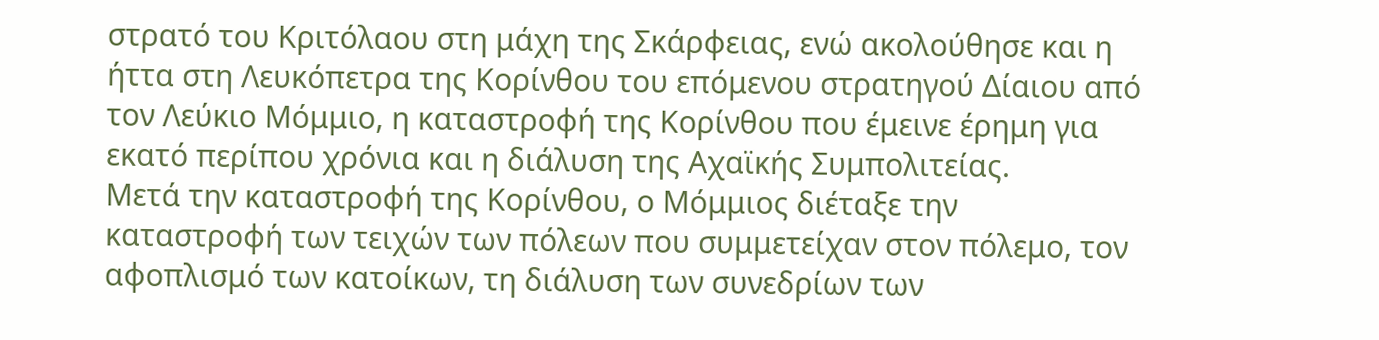στρατό του Κριτόλαου στη μάχη της Σκάρφειας, ενώ ακολούθησε και η ήττα στη Λευκόπετρα της Κορίνθου του επόμενου στρατηγού Δίαιου από τον Λεύκιο Μόμμιο, η καταστροφή της Κορίνθου που έμεινε έρημη για εκατό περίπου χρόνια και η διάλυση της Αχαϊκής Συμπολιτείας.
Μετά την καταστροφή της Κορίνθου, ο Μόμμιος διέταξε την καταστροφή των τειχών των πόλεων που συμμετείχαν στον πόλεμο, τον αφοπλισμό των κατοίκων, τη διάλυση των συνεδρίων των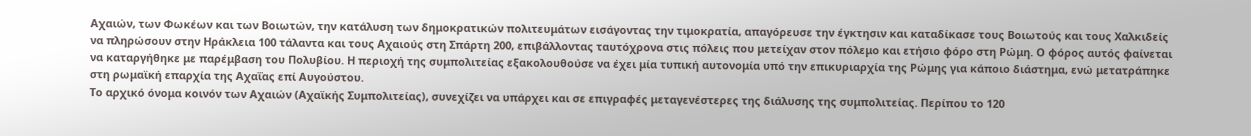Αχαιών, των Φωκέων και των Βοιωτών, την κατάλυση των δημοκρατικών πολιτευμάτων εισάγοντας την τιμοκρατία, απαγόρευσε την έγκτησιν και καταδίκασε τους Βοιωτούς και τους Χαλκιδείς να πληρώσουν στην Ηράκλεια 100 τάλαντα και τους Αχαιούς στη Σπάρτη 200, επιβάλλοντας ταυτόχρονα στις πόλεις που μετείχαν στον πόλεμο και ετήσιο φόρο στη Ρώμη. Ο φόρος αυτός φαίνεται να καταργήθηκε με παρέμβαση του Πολυβίου. Η περιοχή της συμπολιτείας εξακολουθούσε να έχει μία τυπική αυτονομία υπό την επικυριαρχία της Ρώμης για κάποιο διάστημα, ενώ μετατράπηκε στη ρωμαϊκή επαρχία της Αχαΐας επί Αυγούστου.
Το αρχικό όνομα κοινόν των Αχαιών (Αχαϊκής Συμπολιτείας), συνεχίζει να υπάρχει και σε επιγραφές μεταγενέστερες της διάλυσης της συμπολιτείας. Περίπου το 120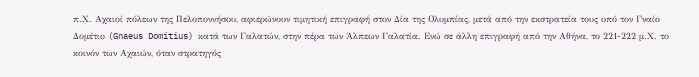π.Χ. Αχαιοί πόλεων της Πελοποννήσου, αφιερώνουν τιμητική επιγραφή στον Δία της Ολυμπίας, μετά από την εκστρατεία τους υπό τον Γναίο Δομέτιο (Gnaeus Domitius) κατά των Γαλατών, στην πέρα των Άλπεων Γαλατία. Ενώ σε άλλη επιγραφή από την Αθήνα, το 221-222 μ.Χ. το κοινόν των Αχαιών, όταν στρατηγός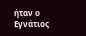ήταν ο Εγνάτιος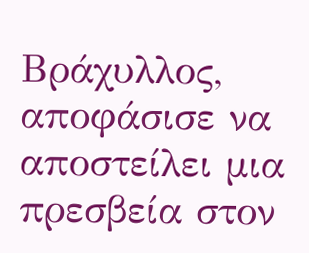Βράχυλλος, αποφάσισε να αποστείλει μια πρεσβεία στον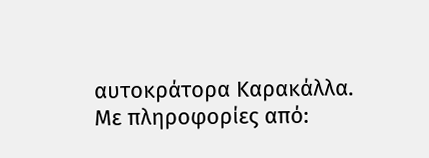αυτοκράτορα Καρακάλλα.
Με πληροφορίες από: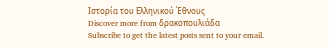Ιστορία του Ελληνικού Έθνους
Discover more from δρακοπουλιάδα
Subscribe to get the latest posts sent to your email.